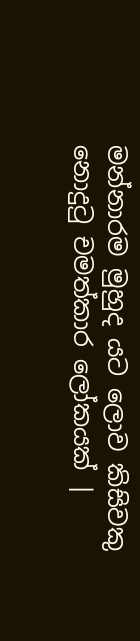මන්නාරම මුහුද යට ලොව කිසිවකු නොදුටු චමත්කාර ලෝකයක් |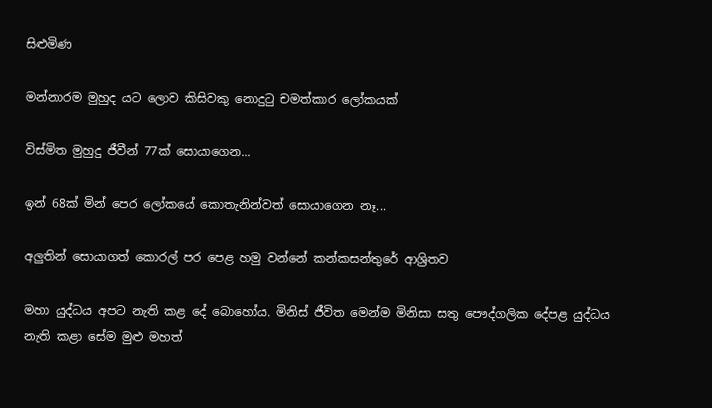සිළුමිණ

මන්නාරම මුහුද යට ලොව කිසිවකු නොදුටු චමත්කාර ලෝකයක්

විස්මිත මුහුදු ජීවීන් 77ක් සොයාගෙන...

ඉන් 68ක් මින් පෙර ලෝකයේ කොතැනින්වත් සොයාගෙන නෑ...

අලුතින් සොයාගත් කොරල් පර පෙළ හමු වන්නේ කන්කසන්තුරේ ආශ්‍රිතව

මහා යුද්ධය අපට නැති කළ දේ බොහෝය. මිනිස් ජීවිත මෙන්ම මිනිසා සතු පෞද්ගලික දේපළ යුද්ධය නැති කළා සේම මුළු මහත්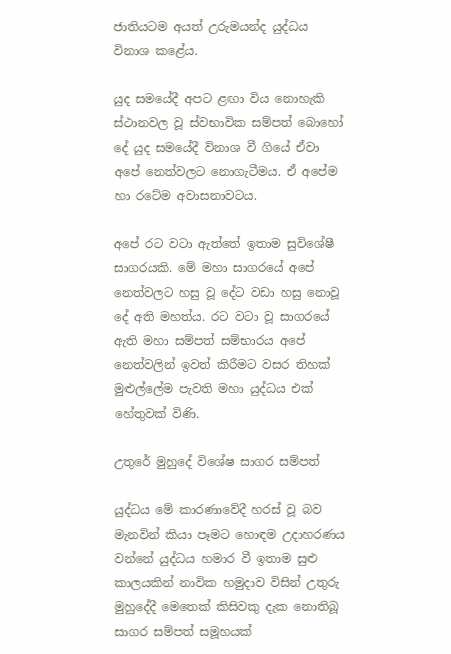ජාතියටම අයත් උරුමයන්ද යුද්ධය විනාශ කළේය.

යුද සමයේදී අපට ළඟා විය නොහැකි ස්ථානවල වූ ස්වභාවික සම්පත් බොහෝ දේ යුද සමයේදී විනාශ වී ගියේ ඒවා අපේ නෙත්වලට නොගැටීමය. ඒ අපේම හා රටේම අවාසනාවටය.

අපේ රට වටා ඇත්තේ ඉතාම සුවිශේෂී සාගරයකි. මේ මහා සාගරයේ අපේ නෙත්වලට හසු වූ දේට වඩා හසු නොවූ දේ අති මහත්ය. රට වටා වූ සාගරයේ ඇති මහා සම්පත් සම්භාරය අපේ නෙත්වලින් ඉවත් කිරීමට වසර තිහක් මුළුල්ලේම පැවති මහා යුද්ධය එක් හේතුවක් විණි.

උතුරේ මුහුදේ විශේෂ සාගර සම්පත්

යුද්ධය මේ කාරණාවේදී හරස් වූ බව මැනවින් කියා පෑමට හොඳම උදාහරණය වන්නේ යුද්ධය හමාර වී ඉතාම සුළු කාලයකින් නාවික හමුදාව විසින් උතුරු මුහුදේදී මෙතෙක් කිසිවකු දැක නොතිබූ සාගර සම්පත් සමූහයක්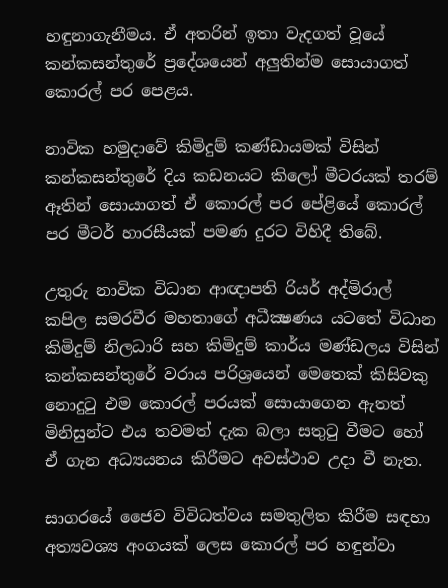හඳුනාගැනීමය. ඒ අතරින් ඉතා වැදගත් වූයේ කන්කසන්තුරේ ප්‍රදේශයෙන් අලුතින්ම සොයාගත් කොරල් පර පෙළය.

නාවික හමුදාවේ කිමිදුම් කණ්ඩායමක් විසින් කන්කසන්තුරේ දිය කඩනයට කිලෝ මීටරයක් තරම් ඈතින් සොයාගත් ඒ කොරල් පර පේළියේ කොරල් පර මීටර් හාරසීයක් පමණ දුරට විහිදී තිබේ.

උතුරු නාවික විධාන ආඥාපති රියර් අද්මිරාල් කපිල සමරවීර මහතාගේ අධීක්‍ෂණය යටතේ විධාන කිමිදුම් නිලධාරි සහ කිමිදුම් කාර්ය මණ්ඩලය විසින් කන්කසන්තුරේ වරාය පරිශ්‍රයෙන් මෙතෙක් කිසිවකු නොදුටු එම කොරල් පරයක් සොයාගෙන ඇතත් මිනිසුන්ට එය තවමත් දැක බලා සතුටු වීමට හෝ ඒ ගැන අධ්‍යයනය කිරීමට අවස්ථාව උදා වී නැත.

සාගරයේ ජෛව විවිධත්වය සමතුලිත කිරීම සඳහා අත්‍යවශ්‍ය අංගයක් ලෙස කොරල් පර හඳුන්වා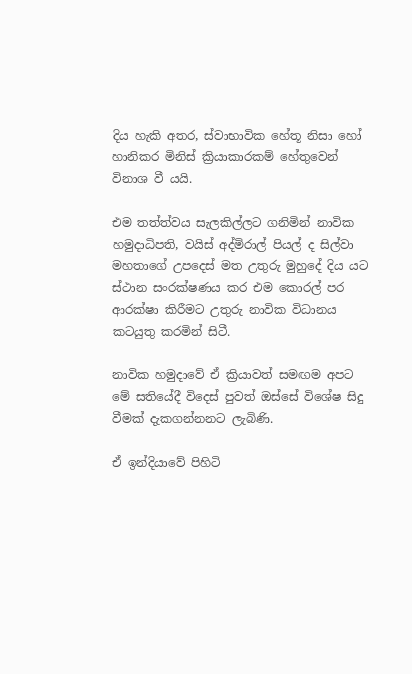දිය හැකි අතර, ස්වාභාවික හේතූ නිසා හෝ හානිකර මිනිස් ක්‍රියාකාරකම් හේතුවෙන් විනාශ වී යයි.

එම තත්ත්වය සැලකිල්ලට ගනිමින් නාවික හමුදාධිපති, වයිස් අද්මිරාල් පියල් ද සිල්වා‍ මහතාගේ උපදෙස් මත උතුරු මුහුදේ දිය යට ස්ථාන සංරක්ෂණය කර එම කොරල් පර ආරක්ෂා කිරීමට උතුරු නාවික විධානය කටයුතු කරමින් සිටී.

නාවික හමුදාවේ ඒ ක්‍රියාවත් සමඟම අපට මේ සතියේදී විදෙස් පුවත් ඔස්සේ විශේෂ සිදු වීමක් දැකගන්නනට ලැබිණි.

ඒ ඉන්දියාවේ පිහිටි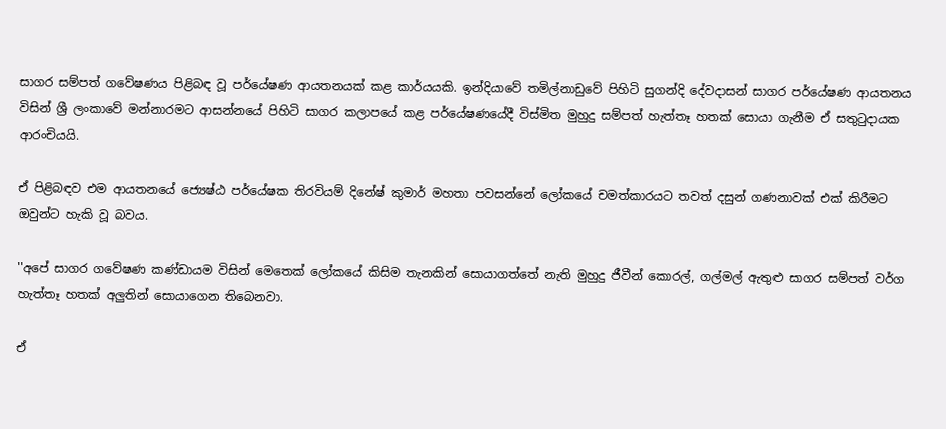සාගර සම්පත් ගවේෂණය පිළිබඳ වූ පර්යේෂණ ආයතනයක් කළ කාර්යයකි. ඉන්දියාවේ තමිල්නාඩුවේ පිහිටි සුගන්දි දේවදාසන් සාගර පර්යේෂණ ආයතනය විසින් ශ්‍රී ලංකාවේ මන්නාරමට ආසන්නයේ පිහිටි සාගර කලාපයේ කළ පර්යේෂණයේදී විස්මිත මුහුදු සම්පත් හැත්තෑ හතක් සොයා ගැනීම ඒ සතුටුදායක ආරංචියයි.

ඒ පිළිබඳව එම ආයතනයේ ජ්‍යෙෂ්ඨ පර්යේෂක තිරවියම් දිනේෂ් කුමාර් මහතා පවසන්නේ ලෝකයේ චමත්කාරයට තවත් දසුන් ගණනාවක් එක් කිරීමට ඔවුන්ට හැකි වූ බවය.

''අපේ සාගර ගවේෂණ කණ්ඩායම විසින් මෙතෙක් ලෝකයේ කිසිම තැනකින් සොයාගත්තේ නැති මුහුදු ජීවීන් කොරල්, ගල්මල් ඇතුළු සාගර සම්පත් වර්ග හැත්තෑ හතක් අලුතින් සොයාගෙන තිබෙනවා.

ඒ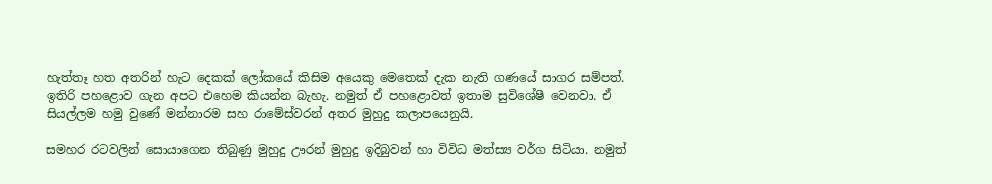හැත්තෑ හත අතරින් හැට දෙකක් ලෝකයේ කිසිම අයෙකු මෙතෙක් දැක නැති ගණයේ සාගර සම්පත්. ඉතිරි පහළොව ගැන අපට එහෙම කියන්න බැහැ. නමුත් ඒ පහළොවත් ඉතාම සුවිශේෂී වෙනවා. ඒ සියල්ලම හමු වුණේ මන්නාරම සහ රාමේස්වරන් අතර මුහුදු කලාපයෙනුයි.

සමහර රටවලින් සොයාගෙන තිබුණු මුහුදු ඌරන් මුහුදු ඉදිබුවන් හා විවිධ මත්ස්‍ය වර්ග සිටියා. නමුත්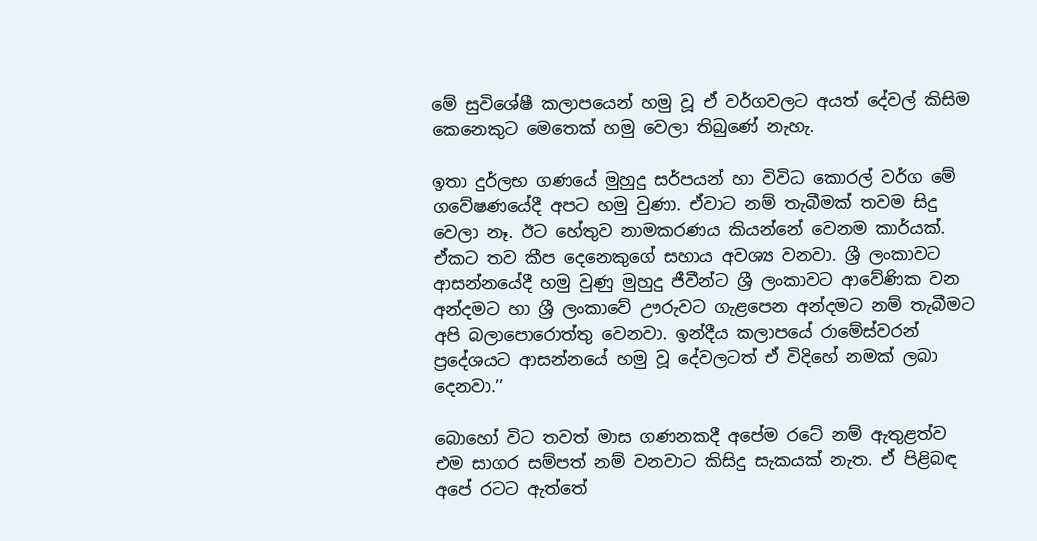මේ සුවිශේෂී කලාපයෙන් හමු වූ ඒ වර්ගවලට අයත් දේවල් කිසිම කෙනෙකුට මෙතෙක් හමු වෙලා තිබුණේ නැහැ.

ඉතා දුර්ලභ ගණයේ මුහුදු සර්පයන් හා විවිධ කොරල් වර්ග මේ ගවේෂණයේදී අපට හමු වුණා. ඒවාට නම් තැබීමක් තවම සිදු වෙලා නෑ. ඊට හේතුව නාමකරණය කියන්නේ වෙනම කාර්යක්. ඒකට තව කීප දෙනෙකුගේ සහාය අවශ්‍ය වනවා. ශ්‍රී ලංකාවට ආසන්නයේදී හමු වුණු මුහුදු ජීවීන්ට ශ්‍රී ලංකාවට ආවේණික වන අන්දමට හා ශ්‍රී ලංකාවේ ඌරුවට ගැළපෙන අන්දමට නම් තැබීමට අපි බලාපොරොත්තු වෙනවා. ඉන්දීය කලාපයේ රාමේස්වරන් ප්‍රදේශයට ආසන්නයේ හමු වූ දේවලටත් ඒ විදිහේ නමක් ලබා දෙනවා.’’

බොහෝ විට තවත් මාස ගණනකදී අපේම රටේ නම් ඇතුළත්ව එම සාගර සම්පත් නම් වනවාට කිසිදු සැකයක් නැත. ඒ පිළිබඳ අපේ රටට ඇත්තේ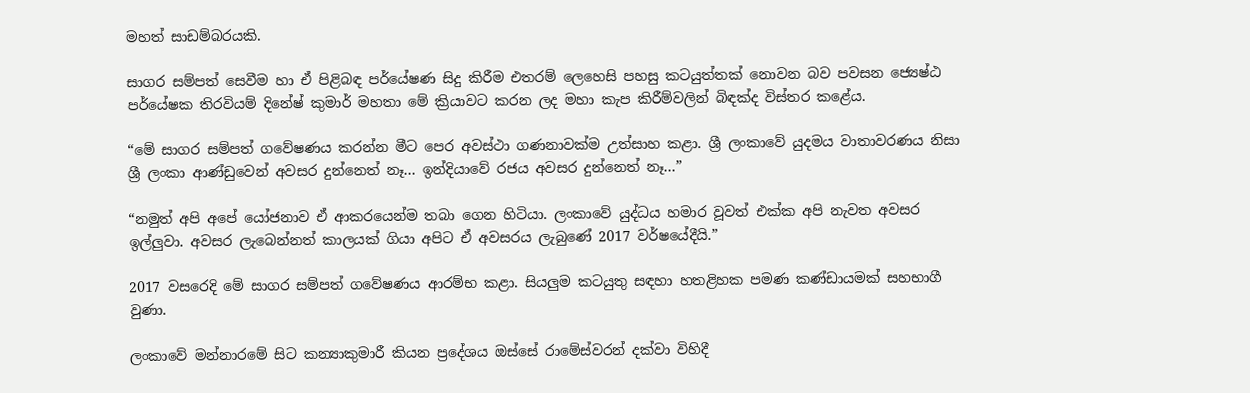මහත් සාඩම්බරයකි.

සාගර සම්පත් සෙවීම හා ඒ පිළිබඳ පර්යේෂණ සිදු කිරීම එතරම් ලෙහෙසි පහසු කටයුත්තක් නොවන බව පවසන ජ්‍යෙෂ්ඨ පර්යේෂක තිරවියම් දිනේෂ් කුමාර් මහතා මේ ක්‍රියාවට කරන ලද මහා කැප කිරීම්වලින් බිඳක්ද විස්තර කළේය.

“මේ සාගර සම්පත් ගවේෂණය කරන්න මීට පෙර අවස්ථා ගණනාවක්ම උත්සාහ කළා. ශ්‍රී ලංකාවේ යුදමය වාතාවරණය නිසා ශ්‍රී ලංකා ආණ්ඩුවෙන් අවසර දුන්නෙත් නෑ... ඉන්දියාවේ රජය අවසර දුන්නෙත් නෑ...”

“නමුත් අපි අපේ යෝජනාව ඒ ආකරයෙන්ම තබා ගෙන හිටියා. ලංකාවේ යුද්ධය හමාර වූවත් එක්ක අපි නැවත අවසර ඉල්ලුවා. අවසර ලැබෙන්නත් කාලයක් ගියා අපිට ඒ අවසරය ලැබුණේ 2017 වර්ෂයේදීයි.”

2017 වසරෙදි මේ සාගර සම්පත් ගවේෂණය ආරම්භ කළා. සියලුම කටයුතු සඳහා හතළිහක පමණ කණ්ඩායමක් සහභාගී වුණා.

ලංකාවේ මන්නාරමේ සිට කන්‍යාකුමාරී කියන ප්‍රදේශය ඔස්සේ රාමේස්වරන් දක්වා විහිදී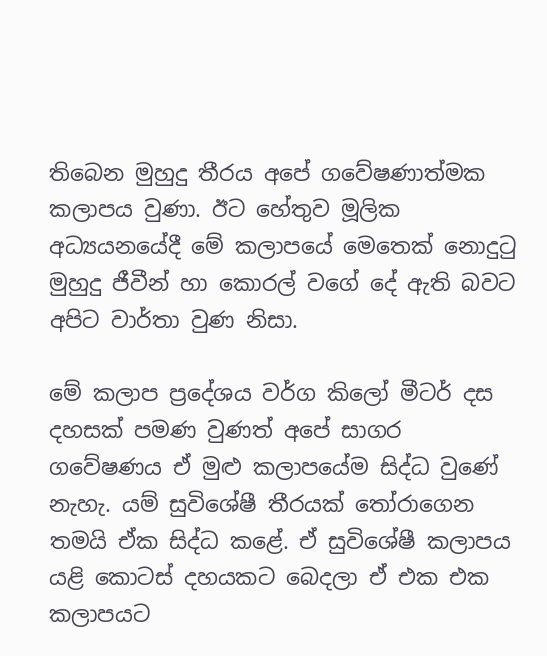තිබෙන මුහුදු තීරය අපේ ගවේෂණාත්මක කලාපය වුණා. ඊට හේතුව මූලික අධ්‍යයනයේදී මේ කලාපයේ මෙතෙක් නොදුටු මුහුදු ජීවීන් හා කොරල් වගේ දේ ඇති බවට අපිට වාර්තා වුණ නිසා.

මේ කලාප ප්‍රදේශය වර්ග කිලෝ මීටර් දස දහසක් පමණ වුණත් අපේ සාගර ගවේෂණය ඒ මුළු කලාපයේම සිද්ධ වුණේ නැහැ. යම් සුවිශේෂී තීරයක් තෝරාගෙන තමයි ඒක සිද්ධ කළේ. ඒ සුවිශේෂී කලාපය යළි කොටස් දහයකට බෙදලා ඒ එක එක කලාපයට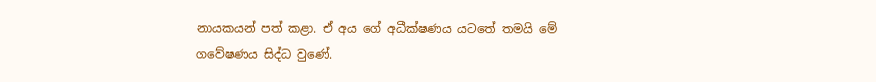නායකයන් පත් කළා. ඒ අය ගේ අධීක්ෂණය යටතේ තමයි මේ ගවේෂණය සිද්ධ වුණේ.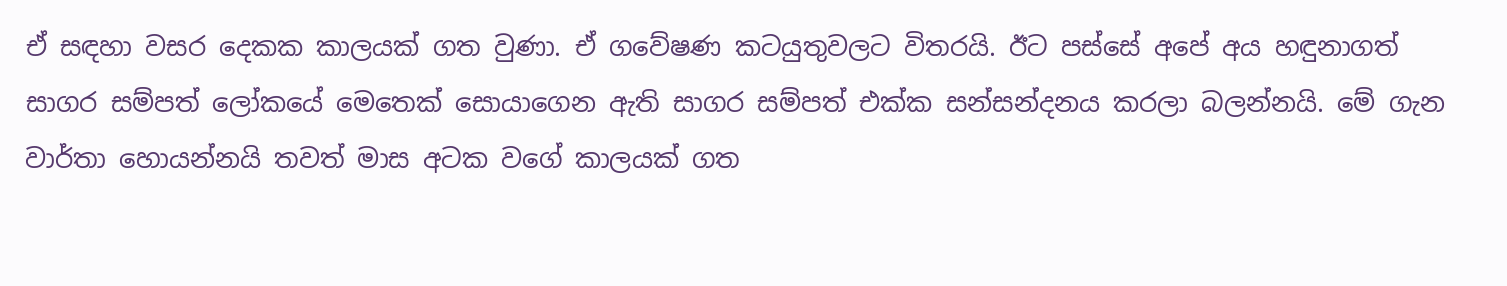ඒ සඳහා වසර දෙකක කාලයක් ගත වුණා. ඒ ගවේෂණ කටයුතුවලට විතරයි. ඊට පස්සේ අපේ අය හඳුනාගත් සාගර සම්පත් ලෝකයේ මෙතෙක් සොයාගෙන ඇති සාගර සම්පත් එක්ක සන්සන්දනය කරලා බලන්නයි. මේ ගැන වාර්තා හොයන්නයි තවත් මාස අටක වගේ කාලයක් ගත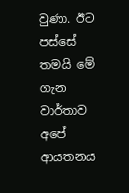වුණා. ඊට පස්සේ තමයි මේ ගැන වාර්තාව අපේ ආයතනය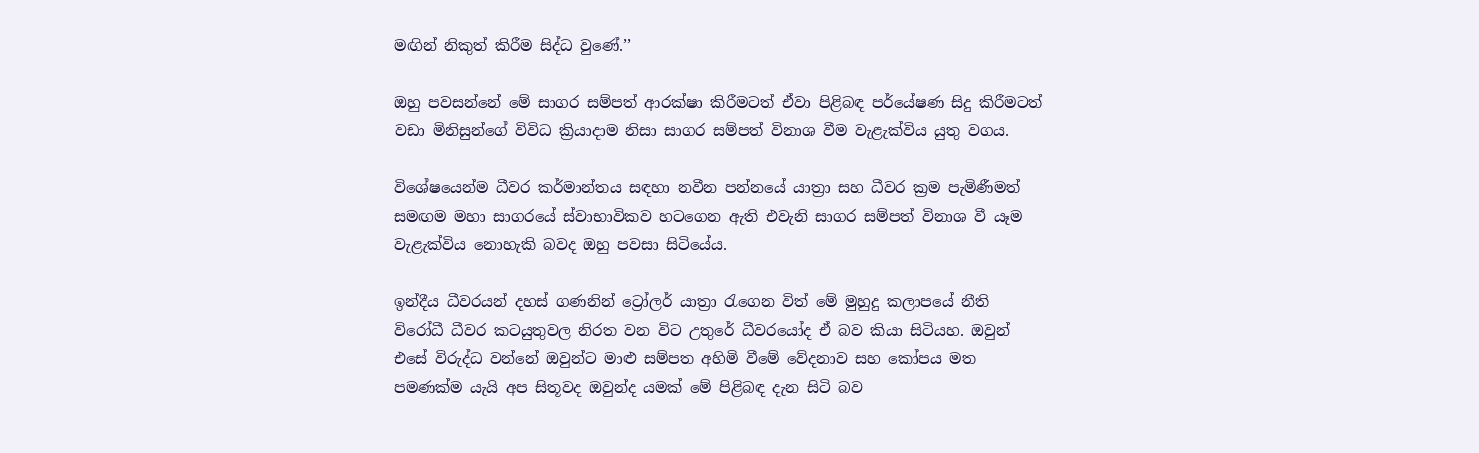මඟින් නිකුත් කිරීම සිද්ධ වුණේ.’’

ඔහු පවසන්නේ මේ සාගර සම්පත් ආරක්ෂා කිරීමටත් ඒවා පිළිබඳ පර්යේෂණ සිදු කිරීමටත් වඩා මිනිසුන්ගේ විවිධ ක්‍රියාදාම නිසා සාගර සම්පත් විනාශ වීම වැළැක්විය යුතු වගය.

විශේෂයෙන්ම ධීවර කර්මාන්තය සඳහා නවීන පන්නයේ යාත්‍රා සහ ධීවර ක්‍රම පැමිණීමත් සමඟම මහා සාගරයේ ස්වාභාවිකව හටගෙන ඇති එවැනි සාගර සම්පත් විනාශ වී යෑම වැළැක්විය නොහැකි බවද ඔහු පවසා සිටියේය.

ඉන්දීය ධීවරයන් දහස් ගණනින් ට්‍රෝලර් යාත්‍රා රැගෙන විත් මේ මුහුදු කලාපයේ නීති විරෝධී ධීවර කටයුතුවල නිරත වන විට උතුරේ ධීවරයෝද ඒ බව කියා සිටියහ. ඔවුන් එසේ විරුද්ධ වන්නේ ඔවුන්ට මාළු සම්පත අහිමි වීමේ වේදනාව සහ කෝපය මත පමණක්ම යැයි අප සිතූවද ඔවුන්ද යමක් මේ පිළිබඳ දැන සිටි බව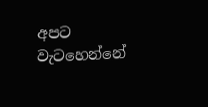අපට වැටහෙන්නේ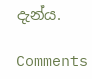දැන්ය.

Comments